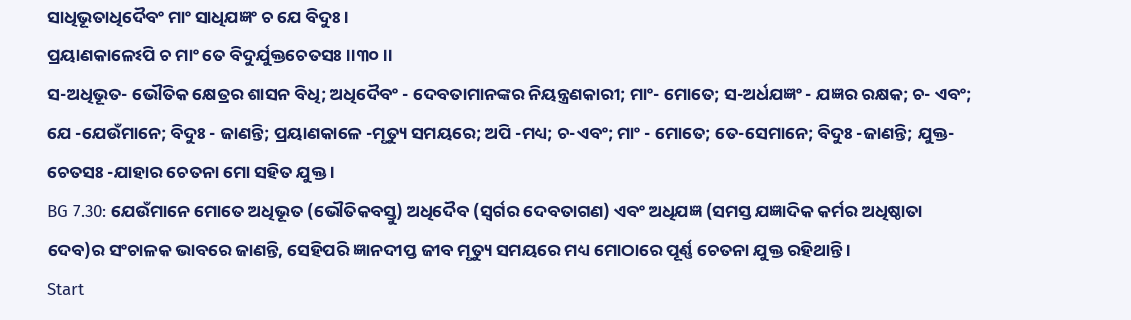ସାଧିଭୂତାଧିଦୈବଂ ମାଂ ସାଧିଯଜ୍ଞଂ ଚ ଯେ ବିଦୁଃ ।
ପ୍ରୟାଣକାଳେଽପି ଚ ମାଂ ତେ ବିଦୁର୍ଯୁକ୍ତଚେତସଃ ।।୩୦।।
ସ-ଅଧିଭୂତ- ଭୌତିକ କ୍ଷେତ୍ରର ଶାସନ ବିଧି; ଅଧିଦୈବଂ - ଦେବତାମାନଙ୍କର ନିୟନ୍ତ୍ରଣକାରୀ; ମାଂ- ମୋତେ; ସ-ଅର୍ଧଯଜ୍ଞଂ - ଯଜ୍ଞର ରକ୍ଷକ; ଚ- ଏବଂ; ଯେ -ଯେଉଁମାନେ; ବିଦୁଃ - ଜାଣନ୍ତି; ପ୍ରୟାଣକାଳେ -ମୃତ୍ୟୁ ସମୟରେ; ଅପି -ମଧ୍ୟ; ଚ-ଏବଂ; ମାଂ - ମୋତେ; ତେ-ସେମାନେ; ବିଦୁଃ -ଜାଣନ୍ତି; ଯୁକ୍ତ-ଚେତସଃ -ଯାହାର ଚେତନା ମୋ ସହିତ ଯୁକ୍ତ ।
BG 7.30: ଯେଉଁମାନେ ମୋତେ ଅଧିଭୂତ (ଭୌତିକବସ୍ତୁ) ଅଧିଦୈବ (ସ୍ୱର୍ଗର ଦେବତାଗଣ) ଏବଂ ଅଧିଯଜ୍ଞ (ସମସ୍ତ ଯଜ୍ଞାଦିକ କର୍ମର ଅଧିଷ୍ଠାତା ଦେବ)ର ସଂଚାଳକ ଭାବରେ ଜାଣନ୍ତି, ସେହିପରି ଜ୍ଞାନଦୀପ୍ତ ଜୀବ ମୃତ୍ୟୁ ସମୟରେ ମଧ୍ୟ ମୋଠାରେ ପୂର୍ଣ୍ଣ ଚେତନା ଯୁକ୍ତ ରହିଥାନ୍ତି ।
Start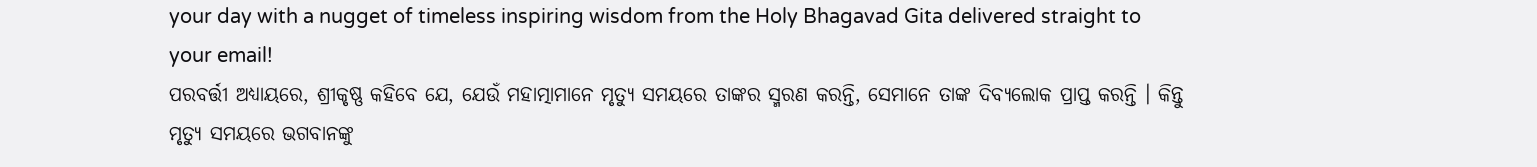your day with a nugget of timeless inspiring wisdom from the Holy Bhagavad Gita delivered straight to your email!
ପରବର୍ତ୍ତୀ ଅଧ୍ୟାୟରେ, ଶ୍ରୀକୃଷ୍ଣ କହିବେ ଯେ, ଯେଉଁ ମହାତ୍ମାମାନେ ମୃତ୍ୟୁ ସମୟରେ ତାଙ୍କର ସ୍ମରଣ କରନ୍ତି, ସେମାନେ ତାଙ୍କ ଦିବ୍ୟଲୋକ ପ୍ରାପ୍ତ କରନ୍ତି । କିନ୍ତୁ ମୃତ୍ୟୁ ସମୟରେ ଭଗବାନଙ୍କୁ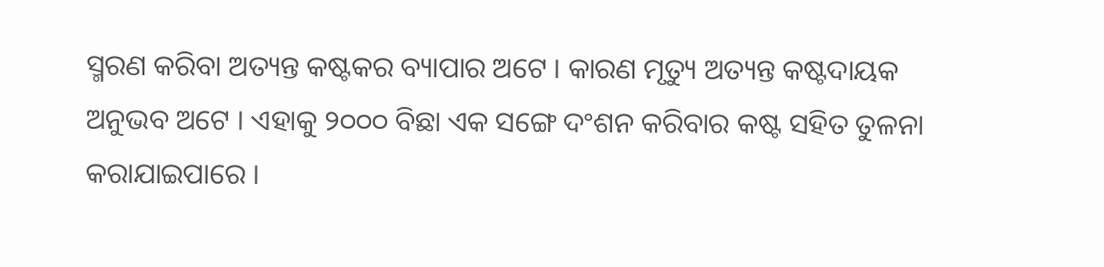ସ୍ମରଣ କରିବା ଅତ୍ୟନ୍ତ କଷ୍ଟକର ବ୍ୟାପାର ଅଟେ । କାରଣ ମୃତ୍ୟୁ ଅତ୍ୟନ୍ତ କଷ୍ଟଦାୟକ ଅନୁଭବ ଅଟେ । ଏହାକୁ ୨୦୦୦ ବିଛା ଏକ ସଙ୍ଗେ ଦଂଶନ କରିବାର କଷ୍ଟ ସହିତ ତୁଳନା କରାଯାଇପାରେ ।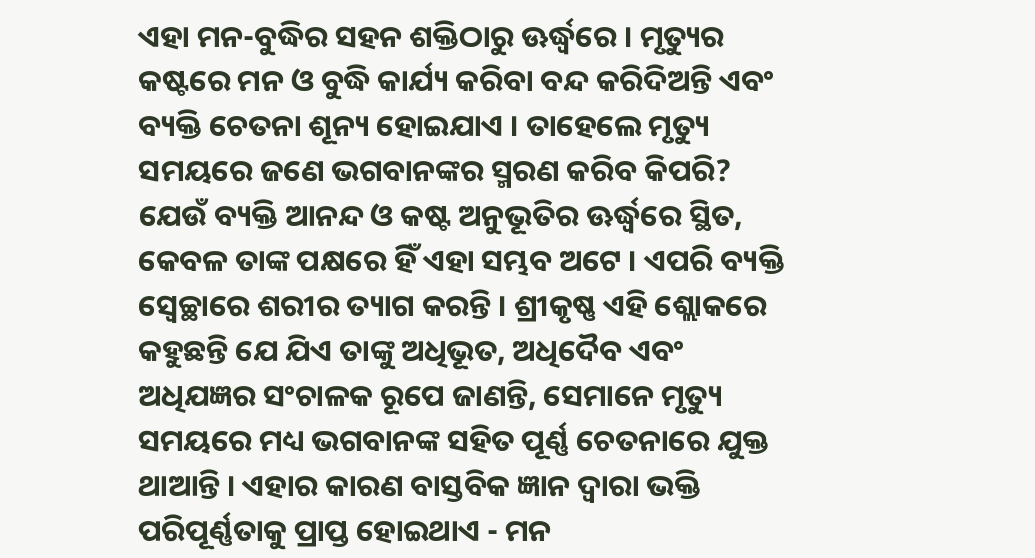ଏହା ମନ-ବୁଦ୍ଧିର ସହନ ଶକ୍ତିଠାରୁ ଊର୍ଦ୍ଧ୍ୱରେ । ମୃତ୍ୟୁର କଷ୍ଟରେ ମନ ଓ ବୁଦ୍ଧି କାର୍ଯ୍ୟ କରିବା ବନ୍ଦ କରିଦିଅନ୍ତି ଏବଂ ବ୍ୟକ୍ତି ଚେତନା ଶୂନ୍ୟ ହୋଇଯାଏ । ତାହେଲେ ମୃତ୍ୟୁ ସମୟରେ ଜଣେ ଭଗବାନଙ୍କର ସ୍ମରଣ କରିବ କିପରି?
ଯେଉଁ ବ୍ୟକ୍ତି ଆନନ୍ଦ ଓ କଷ୍ଟ ଅନୁଭୂତିର ଊର୍ଦ୍ଧ୍ୱରେ ସ୍ଥିତ, କେବଳ ତାଙ୍କ ପକ୍ଷରେ ହିଁ ଏହା ସମ୍ଭବ ଅଟେ । ଏପରି ବ୍ୟକ୍ତି ସ୍ୱେଚ୍ଛାରେ ଶରୀର ତ୍ୟାଗ କରନ୍ତି । ଶ୍ରୀକୃଷ୍ଣ ଏହି ଶ୍ଲୋକରେ କହୁଛନ୍ତି ଯେ ଯିଏ ତାଙ୍କୁ ଅଧିଭୂତ, ଅଧିଦୈବ ଏବଂ ଅଧିଯଜ୍ଞର ସଂଚାଳକ ରୂପେ ଜାଣନ୍ତି, ସେମାନେ ମୃତ୍ୟୁ ସମୟରେ ମଧ୍ୟ ଭଗବାନଙ୍କ ସହିତ ପୂର୍ଣ୍ଣ ଚେତନାରେ ଯୁକ୍ତ ଥାଆନ୍ତି । ଏହାର କାରଣ ବାସ୍ତବିକ ଜ୍ଞାନ ଦ୍ୱାରା ଭକ୍ତି ପରିପୂର୍ଣ୍ଣତାକୁ ପ୍ରାପ୍ତ ହୋଇଥାଏ - ମନ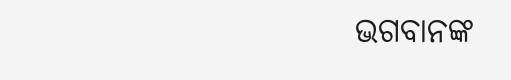ଭଗବାନଙ୍କ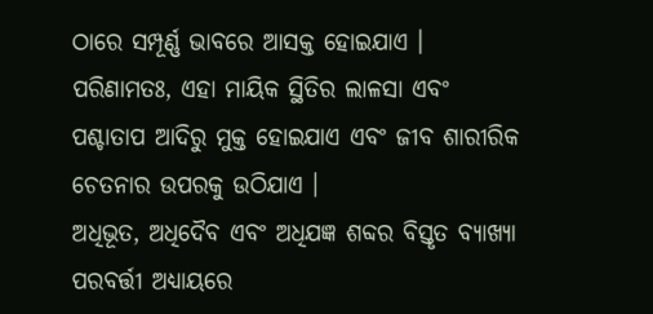ଠାରେ ସମ୍ପୂର୍ଣ୍ଣ ଭାବରେ ଆସକ୍ତ ହୋଇଯାଏ । ପରିଣାମତଃ, ଏହା ମାୟିକ ସ୍ଥିତିର ଲାଳସା ଏବଂ ପଶ୍ଚାତାପ ଆଦିରୁ ମୁକ୍ତ ହୋଇଯାଏ ଏବଂ ଜୀବ ଶାରୀରିକ ଚେତନାର ଉପରକୁ ଉଠିଯାଏ ।
ଅଧିଭୂତ, ଅଧିଦୈବ ଏବଂ ଅଧିଯଜ୍ଞ ଶବ୍ଦର ବିସ୍ତୃତ ବ୍ୟାଖ୍ୟା ପରବର୍ତ୍ତୀ ଅଧ୍ୟାୟରେ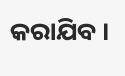କରାଯିବ ।